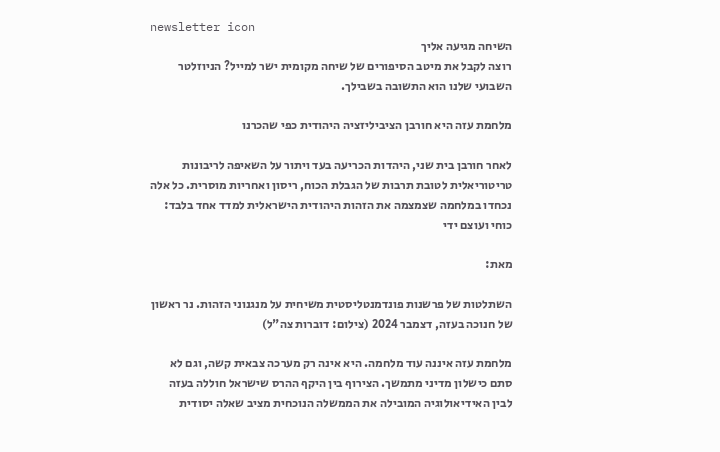newsletter icon
השיחה מגיעה אליך
רוצה לקבל את מיטב הסיפורים של שיחה מקומית ישר למייל? הניוזלטר השבועי שלנו הוא התשובה בשבילך.

מלחמת עזה היא חורבן הציביליזציה היהודית כפי שהכרנו

לאחר חורבן בית שני, היהדות הכריעה בעד ויתור על השאיפה לריבונות טריטוריאלית לטובת תרבות של הגבלת הכוח, ריסון ואחריות מוסרית. כל אלה נכחדו במלחמה שצמצמה את הזהות היהודית הישראלית למדד אחד בלבד: כוחי ועוצם ידי

מאת:

השתלטות של פרשנות פונדמנטליסטית משיחית על מנגנוני הזהות. נר ראשון של חנוכה בעזה, דצמבר 2024 (צילום: דוברות צה"ל)

מלחמת עזה איננה עוד מלחמה. היא אינה רק מערכה צבאית קשה, וגם לא סתם כישלון מדיני מתמשך. הצירוף בין היקף ההרס שישראל חוללה בעזה לבין האידיאולוגיה המובילה את הממשלה הנוכחית מציב שאלה יסודית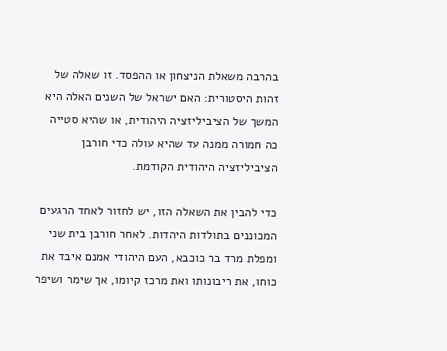בהרבה משאלת הניצחון או ההפסד. זו שאלה של זהות היסטורית: האם ישראל של השנים האלה היא המשך של הציביליזציה היהודית, או שהיא סטייה כה חמורה ממנה עד שהיא עולה כדי חורבן הציביליזציה היהודית הקודמת.

כדי להבין את השאלה הזו, יש לחזור לאחד הרגעים המכוננים בתולדות היהדות. לאחר חורבן בית שני ומפלת מרד בר כוכבא, העם היהודי אמנם איבד את כוחו, את ריבונותו ואת מרכז קיומו, אך שימר ושיפר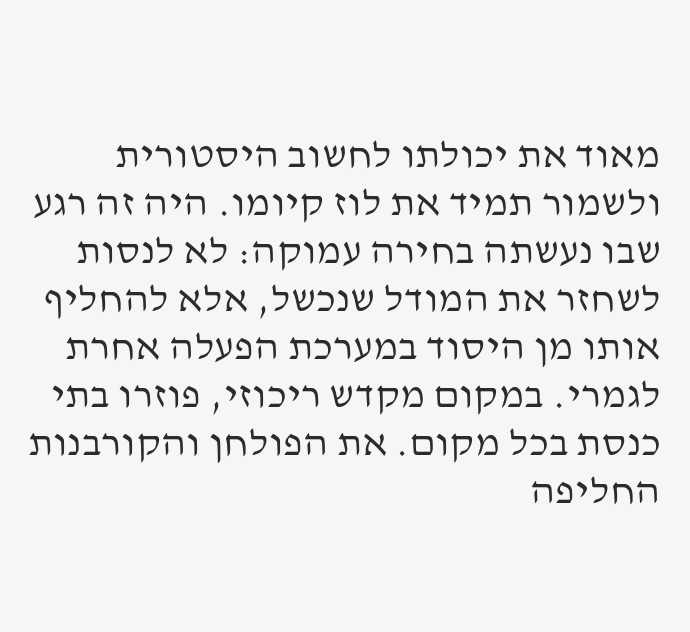מאוד את יכולתו לחשוב היסטורית ולשמור תמיד את לוז קיומו. היה זה רגע שבו נעשתה בחירה עמוקה: לא לנסות לשחזר את המודל שנכשל, אלא להחליף אותו מן היסוד במערכת הפעלה אחרת לגמרי. במקום מקדש ריכוזי, פוזרו בתי כנסת בכל מקום. את הפולחן והקורבנות החליפה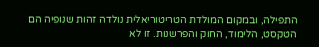התפילה, ובמקום המולדת הטריטוריאלית נולדה זהות שנופיה הם הטקסט, הלימוד, החוק והפרשנות. זו לא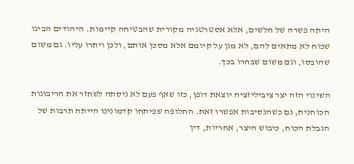היתה פשרה של חלשים, אלא אסטרטגיה מקורית שהבטיחה קיימות. היהודים הבינו שכוח לא מתאים להם, לא מגן על קיומם אלא מסכן אותם, ולכן ויתרו עליו. גם משום שהובסו, וגם משום שבחרו בכך.

השינוי הזה יצר ציביליזציה יוצאת דופן, כזו שאף פעם לא ניסתה לשחזר את הריבונות הכוחנית, גם כשהנסיבות אפשרו זאת. החלופה שפיתחו קדמונינו הייתה תרבות של הגבלת הכוח, כיבוש היצר, אחריות, דין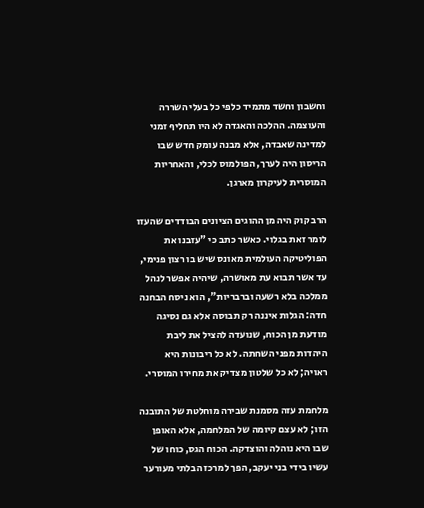וחשבון וחשד מתמיד כלפי כל בעלי השררה והעוצמה. ההלכה והאגדה לא היו תחליף זמני למדינה שאבדה, אלא מבנה עומק חדש שבו הריסון היה לערך, הפולמוס לכלי, והאחריות המוסרית לעיקרון מארגן.

הרב קוק היה מן ההוגים הציונים הבודדים שהעזו לומר זאת בגלוי. כאשר כתב כי "עזבנו את הפוליטיקה העולמית מאונס שיש בו רצון פנימי, עד אשר תבוא עת מאושרה, שיהיה אפשר לנהל ממלכה בלא רשעה וברבריות", הוא ניסח הבחנה חדה: הגלות איננה רק תבוסה אלא גם נסיגה מודעת מן הכוח, שנועדה להציל את ליבת היהדות מפני השחתה. לא כל ריבונות היא ראויה; לא כל שלטון מצדיק את מחירו המוסרי.

מלחמת עזה מסמנת שבירה מוחלטת של התובנה הזו; לא עצם קיומה של המלחמה, אלא האופן שבו היא נוהלה והוצדקה. הכוח הגס, כוחו של עשיו בידי בני יעקב, הפך למרכז הבלתי מעורער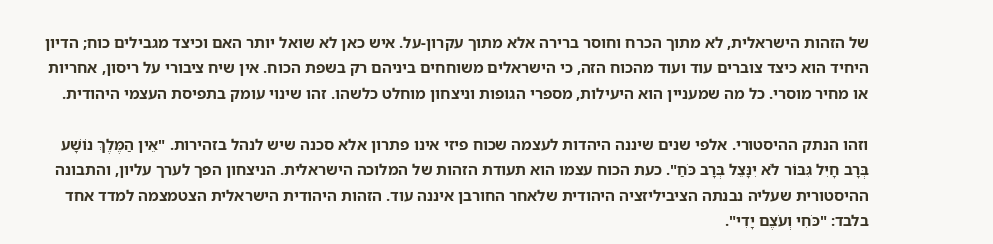של הזהות הישראלית, לא מתוך הכרח וחוסר ברירה אלא מתוך עקרון-על. איש כאן לא שואל יותר האם וכיצד מגבילים כוח; הדיון היחיד הוא כיצד צוברים עוד ועוד מהכוח הזה, כי הישראלים משוחחים ביניהם רק בשפת הכוח. אין שיח ציבורי על ריסון, אחריות או מחיר מוסרי. כל מה שמעניין הוא היעילות, מספרי הגופות וניצחון מוחלט כלשהו. זהו שינוי עומק בתפיסת העצמי היהודית.

וזהו הנתק ההיסטורי. אלפי שנים שיננה היהדות לעצמה שכוח פיזי אינו פתרון אלא סכנה שיש לנהל בזהירות. "אֵין הַמֶּלֶךְ נוֹשָׁע בְּרָב חָיִל גִּבּוֹר לֹא יִנָּצֵל בְּרָב כֹּחַ". כעת הכוח עצמו הוא תעודת הזהות של המלוכה הישראלית. הניצחון הפך לערך עליון, והתבונה ההיסטורית שעליה נבנתה הציביליזציה היהודית שלאחר החורבן איננה עוד. הזהות היהודית הישראלית הצטמצמה למדד אחד בלבד: "כֹּחִי וְעֹצֶם יָדִי".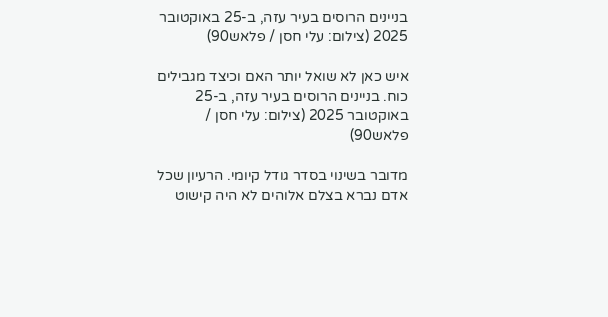בניינים הרוסים בעיר עזה, ב-25 באוקטובר 2025 (צילום: עלי חסן / פלאש90)

איש כאן לא שואל יותר האם וכיצד מגבילים כוח. בניינים הרוסים בעיר עזה, ב-25 באוקטובר 2025 (צילום: עלי חסן / פלאש90)

מדובר בשינוי בסדר גודל קיומי. הרעיון שכל אדם נברא בצלם אלוהים לא היה קישוט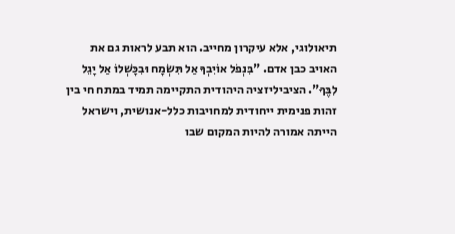תיאולוגי, אלא עיקרון מחייב. הוא תבע לראות גם את האויב כבן אדם. "בִּנְפֹל אוֹיִבְךָ אַל תִּשְׂמָח וּבִכָּשְׁלוֹ אַל יָגֵל לִבֶּךָ". הציביליזציה היהודית התקיימה תמיד במתח חי בין זהות פנימית ייחודית למחויבות כלל-אנושית, וישראל הייתה אמורה להיות המקום שבו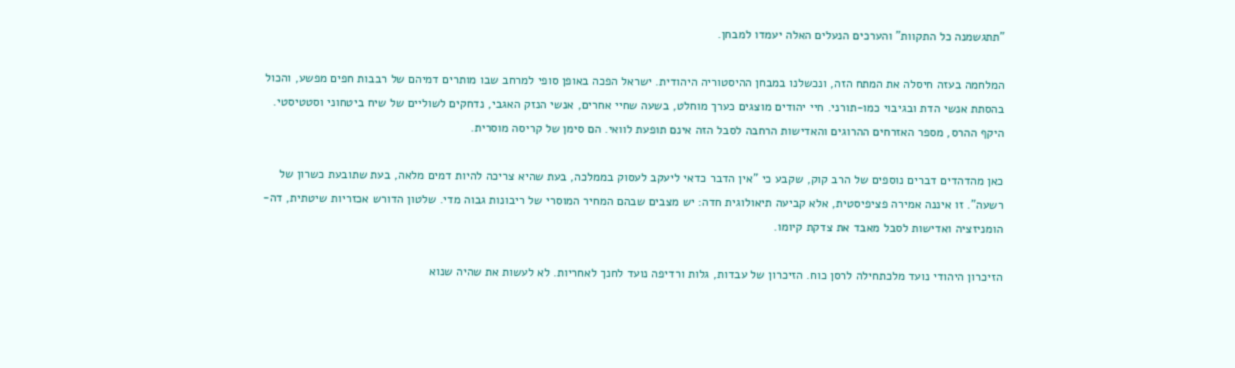"תתגשמנה כל התקוות" והערכים הנעלים האלה יעמדו למבחן.

המלחמה בעזה חיסלה את המתח הזה, ונכשלנו במבחן ההיסטוריה היהודית. ישראל הפכה באופן סופי למרחב שבו מותרים דמיהם של רבבות חפים מפשע, והכול בהסתת אנשי הדת ובגיבוי כמו-תורני. חיי יהודים מוצגים כערך מוחלט, בשעה שחיי אחרים, אנשי הנזק האגבי, נדחקים לשוליים של שיח ביטחוני וסטטיסטי. היקף ההרס, מספר האזרחים ההרוגים והאדישות הרחבה לסבל הזה אינם תופעת לוואי. הם סימן של קריסה מוסרית.

כאן מהדהדים דברים נוספים של הרב קוק, שקבע כי "אין הדבר כדאי ליעקב לעסוק בממלכה, בעת שהיא צריכה להיות דמים מלאה, בעת שתובעת כשרון של רשעה". זו איננה אמירה פציפיסטית, אלא קביעה תיאולוגית חדה: יש מצבים שבהם המחיר המוסרי של ריבונות גבוה מדי. שלטון הדורש אכזריות שיטתית, דה-הומניזציה ואדישות לסבל מאבד את צדקת קיומו.

הזיכרון היהודי נועד מלכתחילה לרסן כוח. הזיכרון של עבדות, גלות ורדיפה נועד לחנך לאחריות. לא לעשות את שהיה שנוא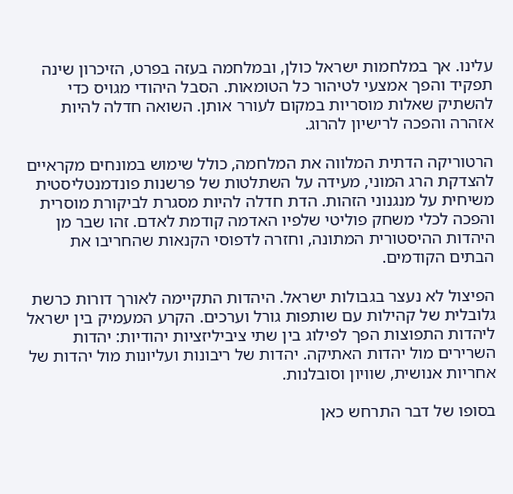עלינו. אך במלחמות ישראל כולן, ובמלחמה בעזה בפרט, הזיכרון שינה תפקיד והפך אמצעי לטיהור כל הטומאות. הסבל היהודי מגויס כדי להשתיק שאלות מוסריות במקום לעורר אותן. השואה חדלה להיות אזהרה והפכה לרישיון להרוג.

הרטוריקה הדתית המלווה את המלחמה, כולל שימוש במונחים מקראיים להצדקת הרג המוני, מעידה על השתלטות של פרשנות פונדמנטליסטית משיחית על מנגנוני הזהות. הדת חדלה להיות מסגרת לביקורת מוסרית והפכה לכלי משחק פוליטי שלפיו האדמה קודמת לאדם. זהו שבר מן היהדות ההיסטורית המתונה, וחזרה לדפוסי הקנאות שהחריבו את הבתים הקודמים.

הפיצול לא נעצר בגבולות ישראל. היהדות התקיימה לאורך דורות כרשת גלובלית של קהילות עם שותפות גורל וערכים. הקרע המעמיק בין ישראל ליהדות התפוצות הפך לפילוג בין שתי ציביליזציות יהודיות: יהדות השרירים מול יהדות האתיקה. יהדות של ריבונות ועליונות מול יהדות של אחריות אנושית, שוויון וסובלנות.

בסופו של דבר התרחש כאן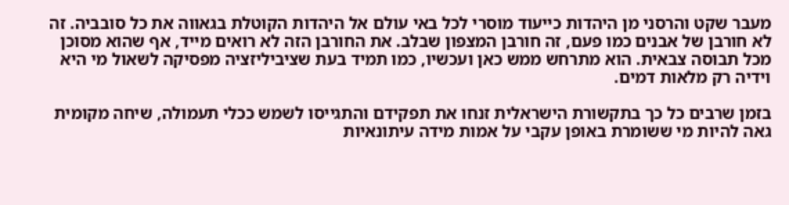מעבר שקט והרסני מן היהדות כייעוד מוסרי לכל באי עולם אל היהדות הקוטלת בגאווה את כל סובביה. זה לא חורבן של אבנים כמו פעם, זה חורבן המצפון שבלב. את החורבן הזה לא רואים מייד, אף שהוא מסוכן מכל תבוסה צבאית. הוא מתרחש ממש כאן ועכשיו, כמו תמיד בעת שציביליזציה מפסיקה לשאול מי היא וידיה רק מלאות דמים.

בזמן שרבים כל כך בתקשורת הישראלית זנחו את תפקידם והתגייסו לשמש ככלי תעמולה, שיחה מקומית גאה להיות מי ששומרת באופן עקבי על אמות מידה עיתונאיות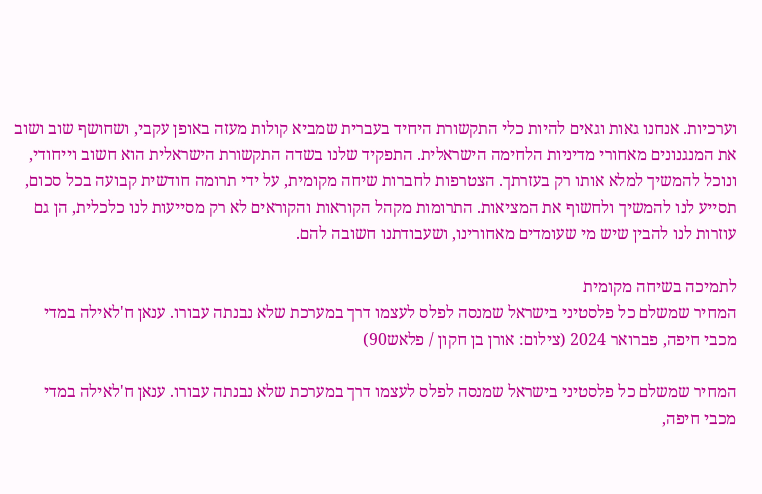וערכיות. אנחנו גאות וגאים להיות כלי התקשורת היחיד בעברית שמביא קולות מעזה באופן עקבי, ושחושף שוב ושוב את המנגנונים מאחורי מדיניות הלחימה הישראלית. התפקיד שלנו בשדה התקשורת הישראלית הוא חשוב וייחודי, ונוכל להמשיך למלא אותו רק בעזרתך. הצטרפות לחברות שיחה מקומית, על ידי תרומה חודשית קבועה בכל סכום, תסייע לנו להמשיך ולחשוף את המציאות. התרומות מקהל הקוראות והקוראים לא רק מסייעות לנו כלכלית, הן גם עוזרות לנו להבין שיש מי שעומדים מאחורינו, ושעבודתנו חשובה להם.

לתמיכה בשיחה מקומית
המחיר שמשלם כל פלסטיני בישראל שמנסה לפלס לעצמו דרך במערכת שלא נבנתה עבורו. ענאן ח'לאילה במדי מכבי חיפה, פברואר 2024 (צילום: אורן בן חקון / פלאש90)

המחיר שמשלם כל פלסטיני בישראל שמנסה לפלס לעצמו דרך במערכת שלא נבנתה עבורו. ענאן ח'לאילה במדי מכבי חיפה,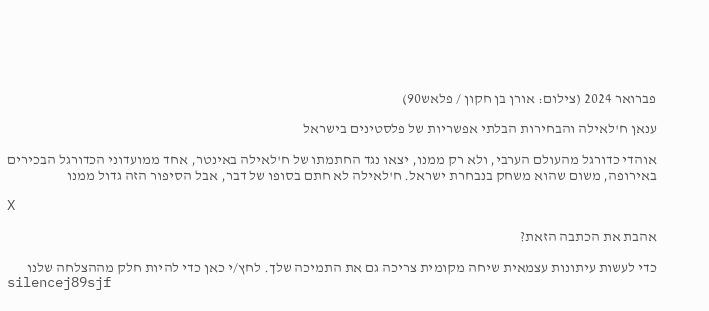פברואר 2024 (צילום: אורן בן חקון / פלאש90)

ענאן ח'לאילה והבחירות הבלתי אפשריות של פלסטינים בישראל

אוהדי כדורגל מהעולם הערבי, ולא רק ממנו, יצאו נגד החתמתו של ח'לאילה באינטר, אחד ממועדוני הכדורגל הבכירים באירופה, משום שהוא משחק בנבחרת ישראל. ח'לאילה לא חתם בסופו של דבר, אבל הסיפור הזה גדול ממנו

X

אהבת את הכתבה הזאת?

כדי לעשות עיתונות עצמאית שיחה מקומית צריכה גם את התמיכה שלך. לחץ/י כאן כדי להיות חלק מההצלחה שלנו
silencej89sjf